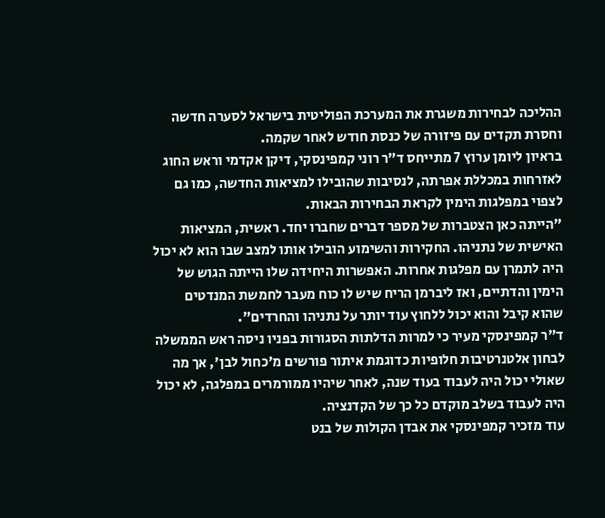ההליכה לבחירות משגרת את המערכת הפוליטית בישראל לסערה חדשה וחסרת תקדים עם פיזורה של כנסת חודש לאחר שקמה.
בראיון ליומן ערוץ 7 מתייחס ד"ר רוני קמפינסקי, דיקן אקדמי וראש החוג לאזרחות במכללת אפרתה, לנסיבות שהובילו למציאות החדשה, כמו גם לצפוי במפלגות הימין לקראת הבחירות הבאות.
"הייתה כאן הצטברות של מספר דברים שחברו יחד. ראשית, המציאות האישית של נתניהו. החקירות והשימוע הובילו אותו למצב שבו הוא לא יכול היה לתמרן עם מפלגות אחרות. האפשרות היחידה שלו הייתה הגוש של הימין והדתיים, ואז ליברמן הריח שיש לו כוח מעבר לחמשת המנדטים שהוא קיבל והוא יכול ללחוץ עוד יותר על נתניהו והחרדים".
ד"ר קמפינסקי מעיר כי למרות הדלתות הסגורות בפניו ניסה ראש הממשלה לבחון אלטנרטיבות חלופיות כדוגמת איתור פורשים מ'כחול לבן', אך מה שאולי יכול היה לעבוד בעוד שנה, לאחר שיהיו ממורמרים במפלגה, לא יכול היה לעבוד בשלב מוקדם כל כך של הקדנציה.
עוד מזכיר קמפינסקי את אבדן הקולות של בנט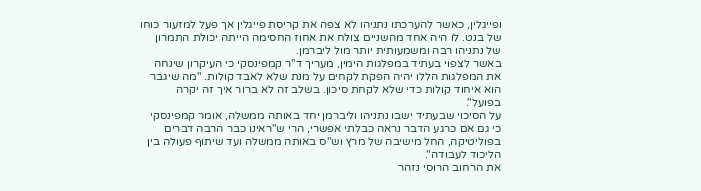ופייגלין, כאשר להערכתו נתניהו לא צפה את קריסת פייגלין אך פעל למזעור כוחו של בנט. לו היה אחד מהשניים צולח את אחוז החסימה הייתה יכולת התמרון של נתניהו רבה ומשמעותית יותר מול ליברמן.
באשר לצפוי בעתיד במפלגות הימין, מעריך ד"ר קמפינסקי כי העיקרון שינחה את המפלגות הללו יהיה הפקת לקחים על מנת שלא לאבד קולות. "מה שיגבר הוא איחוד קולות כדי שלא לקחת סיכון. בשלב זה לא ברור איך זה יקרה בפועל".
על הסיכוי שבעתיד ישבו נתניהו וליברמן יחד באותה ממשלה, אומר קמפינסקי כי גם אם כרגע הדבר נראה כבלתי אפשרי, הרי ש"ראינו כבר הרבה דברים בפוליטיקה, החל מישיבה של מרץ וש"ס באותה ממשלה ועד שיתוף פעולה בין הליכוד לעבודה".
את הרחוב הרוסי נזהר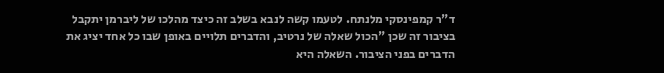ד"ר קמפינסקי מלנתח. לטעמו קשה לנבא בשלב זה כיצד מהלכו של ליברמן יתקבל בציבור זה שכן "הכול שאלה של נרטיב, והדברים תלויים באופן שבו כל אחד יציג את הדברים בפני הציבור. השאלה היא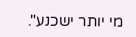מי יותר ישכנע".